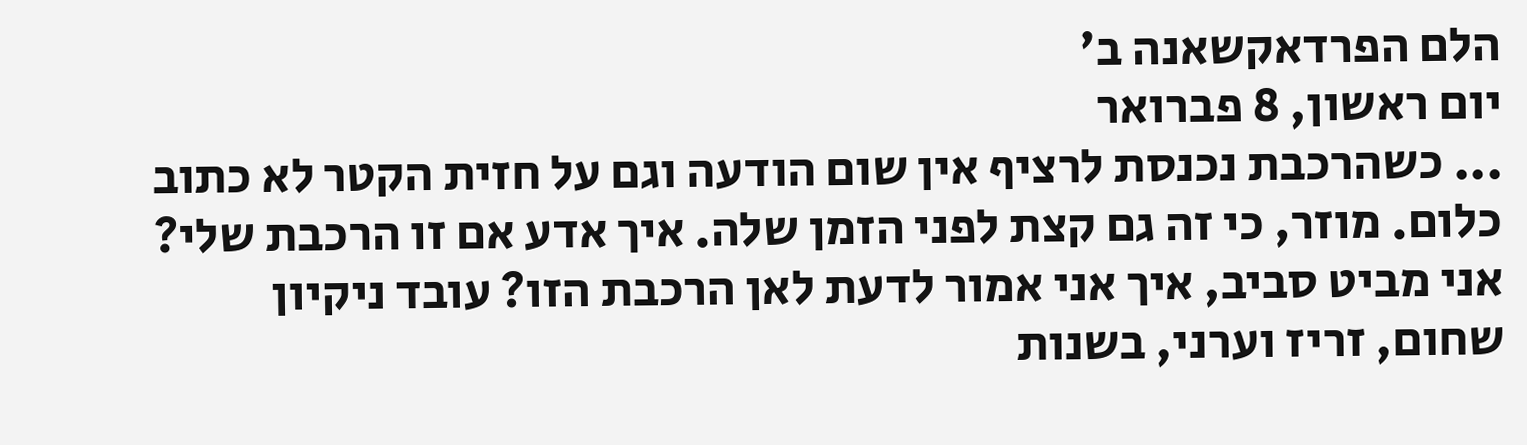הלם הפרדאקשאנה ב'
יום ראשון, 8 פברואר
... כשהרכבת נכנסת לרציף אין שום הודעה וגם על חזית הקטר לא כתוב כלום. מוזר, כי זה גם קצת לפני הזמן שלה. איך אדע אם זו הרכבת שלי? אני מביט סביב, איך אני אמור לדעת לאן הרכבת הזו? עובד ניקיון שחום, זריז וערני, בשנות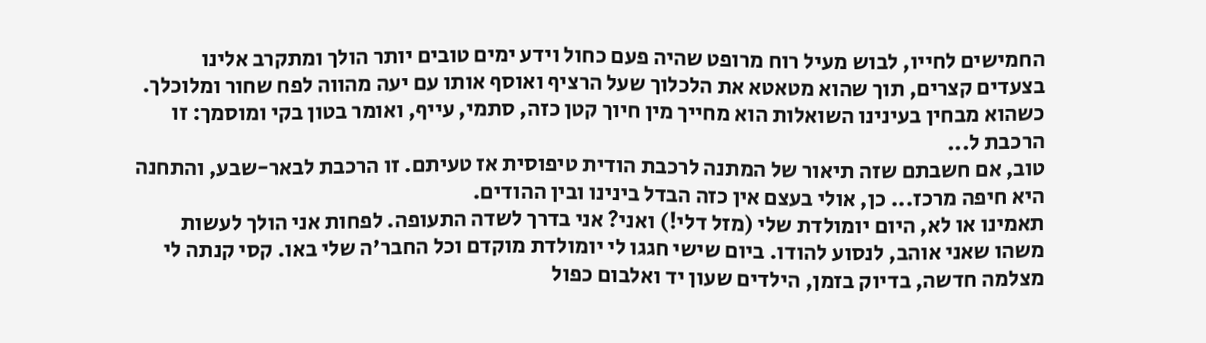החמישים לחייו, לבוש מעיל רוח מרופט שהיה פעם כחול וידע ימים טובים יותר הולך ומתקרב אלינו בצעדים קצרים, תוך שהוא מטאטא את הלכלוך שעל הרציף ואוסף אותו עם יעה מהווה לפח שחור ומלוכלך. כשהוא מבחין בעינינו השואלות הוא מחייך מין חיוך קטן כזה, סתמי, עייף, ואומר בטון בקי ומוסמך: זו הרכבת ל...
טוב, אם חשבתם שזה תיאור של המתנה לרכבת הודית טיפוסית אז טעיתם. זו הרכבת לבאר-שבע, והתחנה היא חיפה מרכז... כן, אולי בעצם אין כזה הבדל בינינו ובין ההודים.
תאמינו או לא, היום יומולדת שלי (מזל דלי!) ואני? אני בדרך לשדה התעופה. לפחות אני הולך לעשות משהו שאני אוהב, לנסוע להודו. ביום שישי חגגו לי יומולדת מוקדם וכל החבר'ה שלי באו. קסי קנתה לי מצלמה חדשה, בדיוק בזמן, הילדים שעון יד ואלבום כפול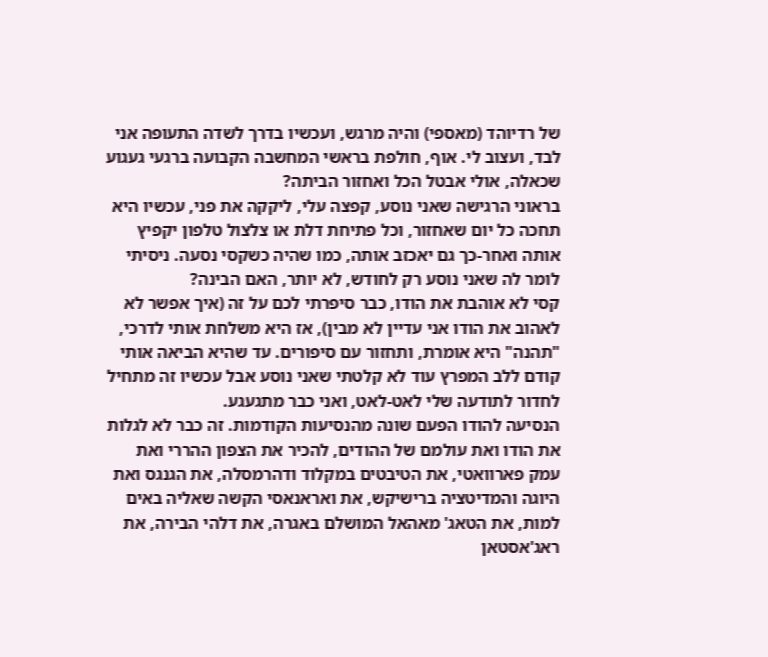של רדיוהד (מאספי) והיה מרגש, ועכשיו בדרך לשדה התעופה אני לבד, ועצוב לי. אוף, חולפת בראשי המחשבה הקבועה ברגעי געגוע שכאלה, אולי אבטל הכל ואחזור הביתה?
בראוני הרגישה שאני נוסע, קפצה עלי, ליקקה את פני, עכשיו היא תחכה כל יום שאחזור, וכל פתיחת דלת או צלצול טלפון יקפיץ אותה ואחר-כך גם יאכזב אותה, כמו שהיה כשקסי נסעה. ניסיתי לומר לה שאני נוסע רק לחודש, לא יותר, האם הבינה?
קסי לא אוהבת את הודו, כבר סיפרתי לכם על זה (איך אפשר לא לאהוב את הודו אני עדיין לא מבין), אז היא משלחת אותי לדרכי, "תהנה" היא אומרת, ותחזור עם סיפורים. עד שהיא הביאה אותי קודם ללב המפרץ עוד לא קלטתי שאני נוסע אבל עכשיו זה מתחיל לחדור לתודעה שלי לאט-לאט, ואני כבר מתגעגע.
הנסיעה להודו הפעם שונה מהנסיעות הקודמות. זה כבר לא לגלות את הודו ואת עולמם של ההודים, להכיר את הצפון ההררי ואת עמק פארוואטי, את הטיבטים במקלוד ודהרמסלה, את הגנגס ואת היוגה והמדיטציה ברישיקש, את ואראנאסי הקשה שאליה באים למות, את הטאג' מאהאל המושלם באגרה, את דלהי הבירה, את ראג'אסטאן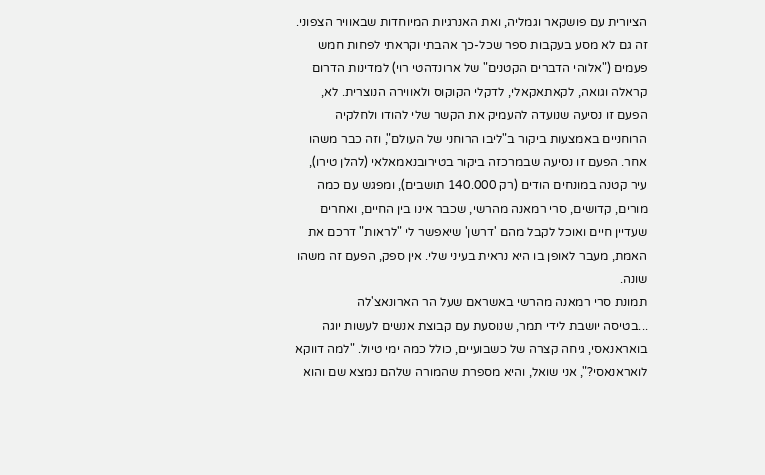הציורית עם פושקאר וגמליה, ואת האנרגיות המיוחדות שבאוויר הצפוני. זה גם לא מסע בעקבות ספר שכל-כך אהבתי וקראתי לפחות חמש פעמים ("אלוהי הדברים הקטנים" של ארונדהטי רוי) למדינות הדרום קראלה וגואה, לקאתאקאלי, לדקלי הקוקוס ולאווירה הנוצרית. לא, הפעם זו נסיעה שנועדה להעמיק את הקשר שלי להודו ולחלקיה הרוחניים באמצעות ביקור ב"ליבו הרוחני של העולם", וזה כבר משהו אחר. הפעם זו נסיעה שבמרכזה ביקור בטירובנאמאלאי (להלן טירו), עיר קטנה במונחים הודים (רק 140.000 תושבים), ומפגש עם כמה מורים, קדושים, סרי רמאנה מהרשי, שכבר אינו בין החיים, ואחרים שעדיין חיים ואוכל לקבל מהם 'דרשן' שיאפשר לי "לראות" דרכם את האמת, מעבר לאופן בו היא נראית בעיני שלי. אין ספק, הפעם זה משהו שונה.
תמונת סרי רמאנה מהרשי באשראם שעל הר הארונאצ'לה
...בטיסה יושבת לידי תמר, שנוסעת עם קבוצת אנשים לעשות יוגה בואראנאסי, גיחה קצרה של כשבועיים, כולל כמה ימי טיול. "למה דווקא לואראנאסי?", אני שואל, והיא מספרת שהמורה שלהם נמצא שם והוא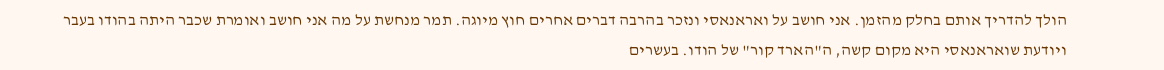הולך להדריך אותם בחלק מהזמן. אני חושב על ואראנאסי ונזכר בהרבה דברים אחרים חוץ מיוגה. תמר מנחשת על מה אני חושב ואומרת שכבר היתה בהודו בעבר ויודעת שואראנאסי היא מקום קשה, ה"הארד קור" של הודו. בעשרים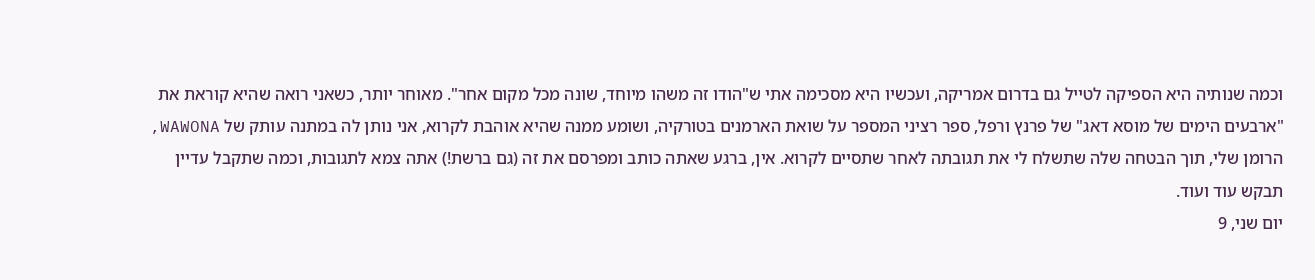וכמה שנותיה היא הספיקה לטייל גם בדרום אמריקה, ועכשיו היא מסכימה אתי ש"הודו זה משהו מיוחד, שונה מכל מקום אחר". מאוחר יותר, כשאני רואה שהיא קוראת את "ארבעים הימים של מוסא דאג" של פרנץ ורפל, ספר רציני המספר על שואת הארמנים בטורקיה, ושומע ממנה שהיא אוהבת לקרוא, אני נותן לה במתנה עותק של WAWONA, הרומן שלי, תוך הבטחה שלה שתשלח לי את תגובתה לאחר שתסיים לקרוא. אין, ברגע שאתה כותב ומפרסם את זה (גם ברשת!) אתה צמא לתגובות, וכמה שתקבל עדיין תבקש עוד ועוד.
יום שני, 9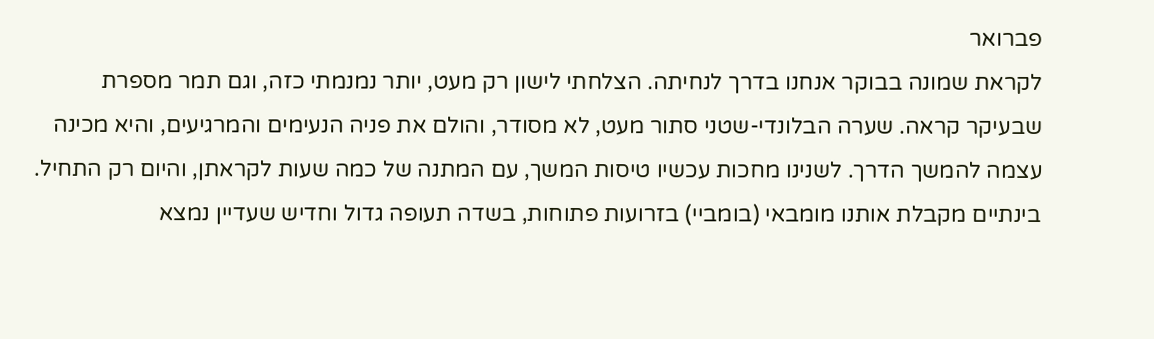פברואר
לקראת שמונה בבוקר אנחנו בדרך לנחיתה. הצלחתי לישון רק מעט, יותר נמנמתי כזה, וגם תמר מספרת שבעיקר קראה. שערה הבלונדי-שטני סתור מעט, לא מסודר, והולם את פניה הנעימים והמרגיעים, והיא מכינה עצמה להמשך הדרך. לשנינו מחכות עכשיו טיסות המשך, עם המתנה של כמה שעות לקראתן, והיום רק התחיל.
בינתיים מקבלת אותנו מומבאי (בומביי) בזרועות פתוחות, בשדה תעופה גדול וחדיש שעדיין נמצא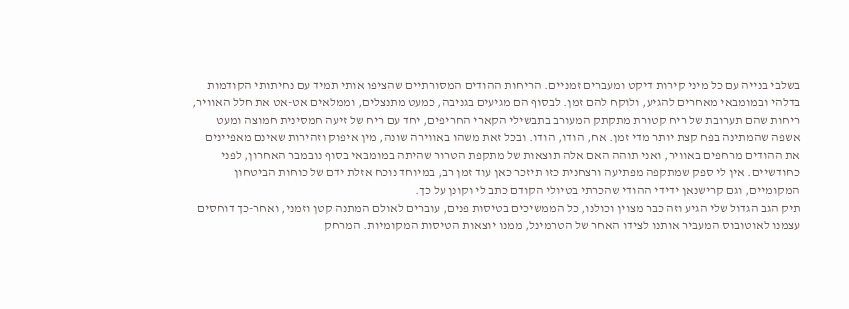בשלבי בנייה עם כל מיני קירות דיקט ומעברים זמניים. הריחות ההודים המסורתיים שהציפו אותי תמיד עם נחיתותי הקודמות בדלהי ובמומבאי מאחרים להגיע, ולוקח להם זמן. לבסוף הם מגיעים בגניבה, כמעט מתנצלים, וממלאים אט-אט את חלל האוויר, ריחות שהם תערובת של ריח קטורת מתקתק המעורב בתבשילי הקארי החריפים, יחד עם ריח של זיעה חמסינית חמוצה ומעט אשפה שהמתינה בפח קצת יותר מדי זמן. אח, הודו, הודו. ובכל זאת משהו באווירה שונה, מין איפוק וזהירות שאינם מאפיינים את ההודים מרחפים באוויר, ואני תוהה האם אלה תוצאות של מתקפת הטרור שהיתה במומבאי בסוף נובמבר האחרון, לפני כחודשיים. אין לי ספק שמתקפה מפתיעה ורצחנית כזו תיזכר כאן עוד זמן רב, במיוחד נוכח אזלת ידם של כוחות הביטחון המקומיים, וגם קרישנאן ידידי ההודי שהכרתי בטיולי הקודם כתב לי וקונן על כך.
תיק הגב הגדול שלי הגיע וזה כבר מצוין וכולנו, כל הממשיכים בטיסות פנים, עוברים לאולם המתנה קטן וזמני, ואחר-כך דוחסים עצמנו לאוטובוס המעביר אותנו לצידו האחר של הטרמינל, ממנו יוצאות הטיסות המקומיות. המרחק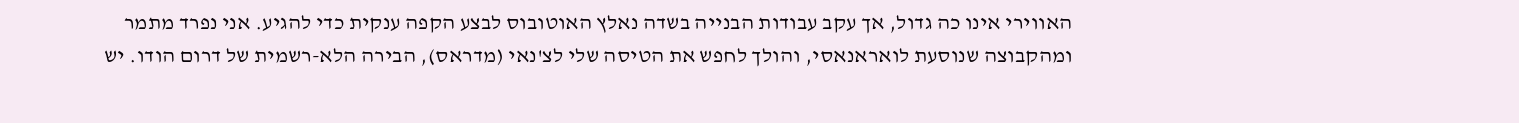האווירי אינו כה גדול, אך עקב עבודות הבנייה בשדה נאלץ האוטובוס לבצע הקפה ענקית כדי להגיע. אני נפרד מתמר ומהקבוצה שנוסעת לואראנאסי, והולך לחפש את הטיסה שלי לצ'נאי (מדראס), הבירה הלא-רשמית של דרום הודו. יש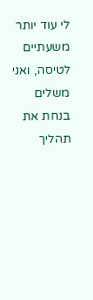לי עוד יותר משעתיים לטיסה, ואני משלים בנחת את תהליך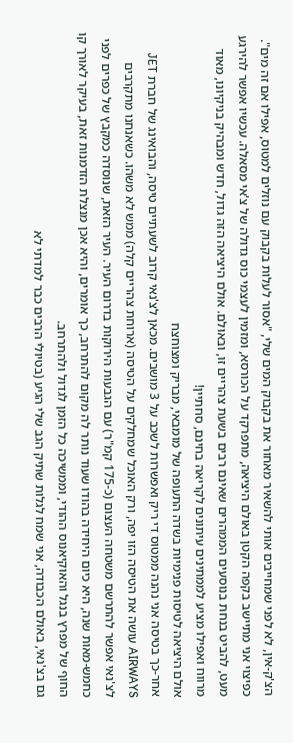הצ'ק-אין, לא לפני שמחייבים אותי להשאיר מאחור את בקבוק המים שלי, "אסור לעלות בקבוק עם נוזלים למטוס, אפילו אם זה מים". כפיצוי אני מתיישב בקפה הקטן באולם היציאה, מתפרקד על הכורסא, ומזמין לעצמי כוס גדולה של צ'אי מסאלה. עכשיו אפשר להירגע מעט, להביט בנחת בנוסעים הממהרים שאינם רבים בשעת צהריים זו, ובאולם. אולם היציאה הזה גדול, חדש ומבהיק בניקיונו, מאוד מרווח ואפילו מציע לממתינים עיתונים לקריאה בחינם, סחתיין!
אולם היציאה לטיסות פנימיות בשדה התעופה של מומבאי, מבריק ומצוחצח
אחר-כך בטיסה אני נהנה ממטוס די ריק ואפשרות לשכב על 3 מושבים. מכאן לצ'נאי קרוב לשעתיים טיסה, והבואינג של חברת JET AIRWAYS עושה את הטיסה הזו יפה, ורק האוכל שמחלקים על הטיסה (ארוחת צהריים קלה) ממש לא משהו. כשאנחנו מתקרבים לצ'נאי אפשר להתרשם משטחה העצום (כ-175 קמ"ר) עם הגבעות הירוקות בדרום העיר. העיר הזאת, שנוסדה כמקבץ של כפרים לפני כחמש-מאות שנה, היא כיום היחידה בהודו שעוד נותר לה מקום להתרחב, כך אומרים, והיא אכן מנצלת הזדמנות זאת, בעיקר לאורך קו החוף של מפרץ בנגל והאוקיאנוס ההודי, וממשיכה כל הזמן לגדול ולהתרחב.
גם בצ'נאי, באולם הכבודה, אני שמח לגלות שתיק הגב שלי הגיע (בטיולי הרבים כבר למדתי לא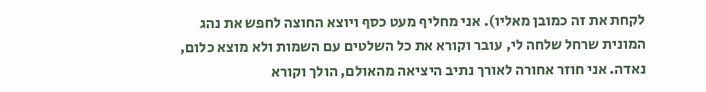לקחת את זה כמובן מאליו). אני מחליף מעט כסף ויוצא החוצה לחפש את נהג המונית שרחל שלחה לי, עובר וקורא את כל השלטים עם השמות ולא מוצא כלום, נאדה. אני חוזר אחורה לאורך נתיב היציאה מהאולם, הולך וקורא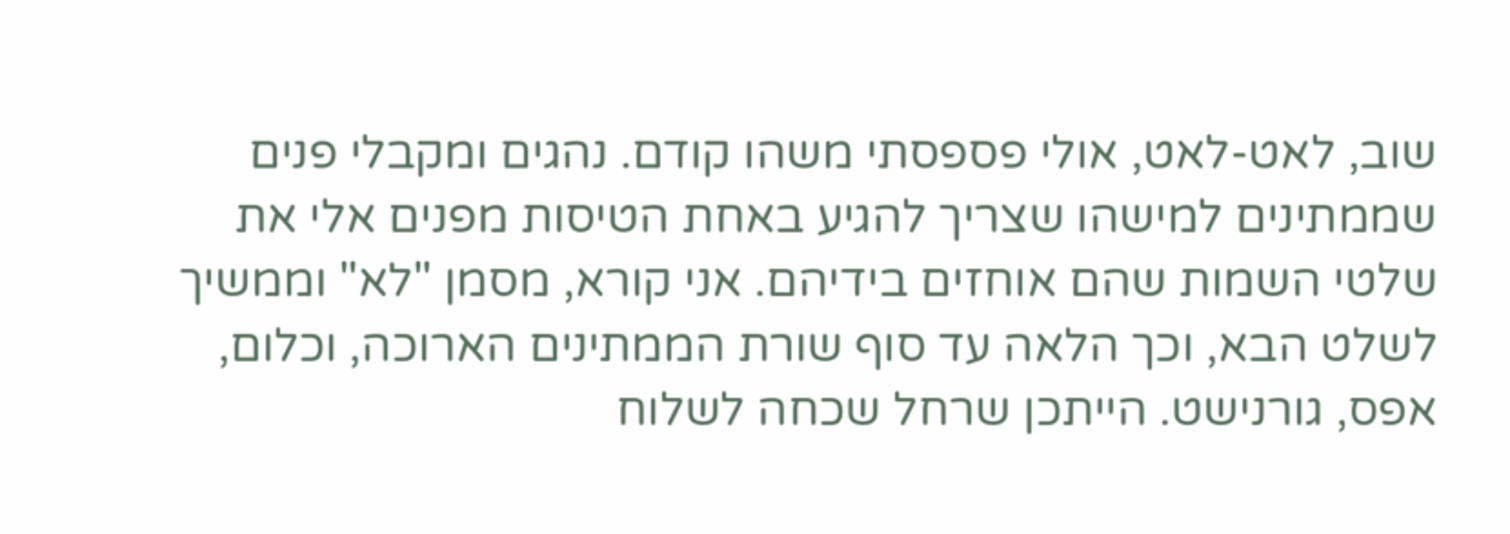שוב, לאט-לאט, אולי פספסתי משהו קודם. נהגים ומקבלי פנים שממתינים למישהו שצריך להגיע באחת הטיסות מפנים אלי את שלטי השמות שהם אוחזים בידיהם. אני קורא, מסמן "לא" וממשיך לשלט הבא, וכך הלאה עד סוף שורת הממתינים הארוכה, וכלום, אפס, גורנישט. הייתכן שרחל שכחה לשלוח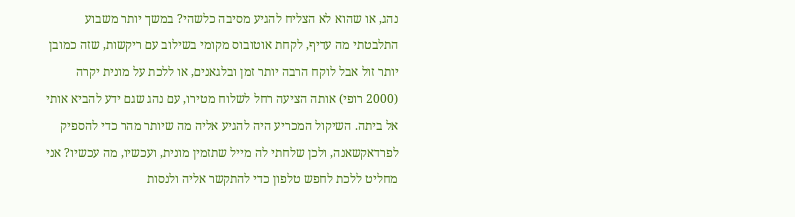נהג, או שהוא לא הצליח להגיע מסיבה כלשהי? במשך יותר משבוע התלבטתי מה עדיף, לקחת אוטובוס מקומי בשילוב עם ריקשות, שזה כמובן יותר זול אבל לוקח הרבה יותר זמן ובלגאנים, או ללכת על מונית יקרה (2000 רופי) אותה הציעה רחל לשלוח מטירו, עם נהג שגם ידע להביא אותי אל ביתה. השיקול המכריע היה להגיע אליה מה שיותר מהר כדי להספיק לפרדאקשאנה, ולכן שלחתי לה מייל שתזמין מונית, ועכשיו, מה עכשיו? אני מחליט ללכת לחפש טלפון כדי להתקשר אליה ולנסות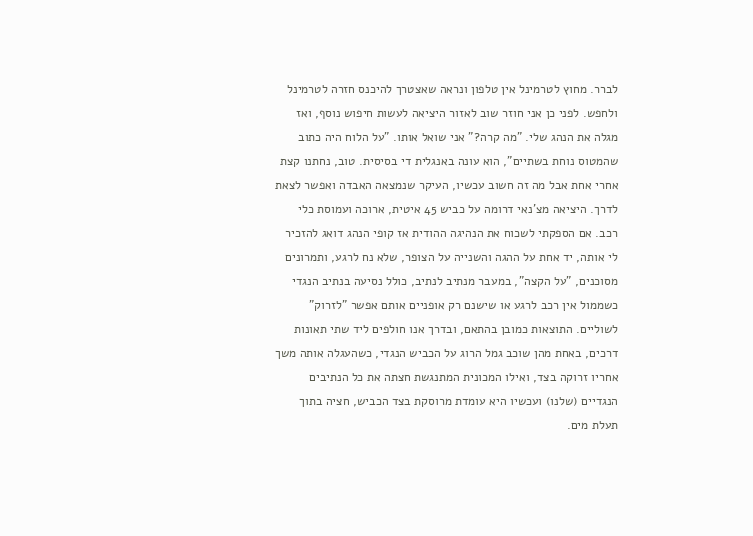לברר. מחוץ לטרמינל אין טלפון ונראה שאצטרך להיכנס חזרה לטרמינל ולחפש. לפני כן אני חוזר שוב לאזור היציאה לעשות חיפוש נוסף, ואז מגלה את הנהג שלי. "מה קרה?" אני שואל אותו. "על הלוח היה כתוב שהמטוס נוחת בשתיים", הוא עונה באנגלית די בסיסית. טוב, נחתנו קצת אחרי אחת אבל מה זה חשוב עכשיו, העיקר שנמצאה האבדה ואפשר לצאת לדרך. היציאה מצ'נאי דרומה על כביש 45 איטית, ארוכה ועמוסת כלי רכב. אם הספקתי לשכוח את הנהיגה ההודית אז קופי הנהג דואג להזכיר לי אותה, יד אחת על ההגה והשנייה על הצופר, שלא נח לרגע, ותמרונים מסוכנים, "על הקצה", במעבר מנתיב לנתיב, כולל נסיעה בנתיב הנגדי כשממול אין רכב לרגע או שישנם רק אופניים אותם אפשר "לזרוק" לשוליים. התוצאות כמובן בהתאם, ובדרך אנו חולפים ליד שתי תאונות דרכים, באחת מהן שוכב גמל הרוג על הכביש הנגדי, כשהעגלה אותה משך אחריו זרוקה בצד, ואילו המכונית המתנגשת חצתה את כל הנתיבים הנגדיים (שלנו) ועכשיו היא עומדת מרוסקת בצד הכביש, חציה בתוך תעלת מים.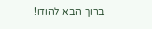ברוך הבא להודו!